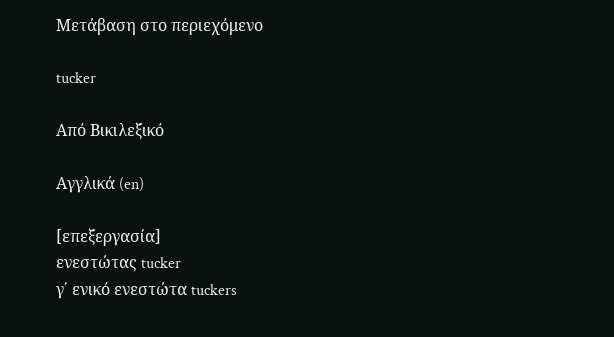Μετάβαση στο περιεχόμενο

tucker

Από Βικιλεξικό

Αγγλικά (en)

[επεξεργασία]
ενεστώτας tucker
γ΄ ενικό ενεστώτα tuckers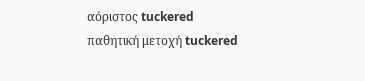αόριστος tuckered
παθητική μετοχή tuckered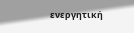ενεργητική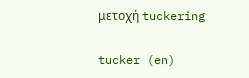μετοχή tuckering

tucker (en)